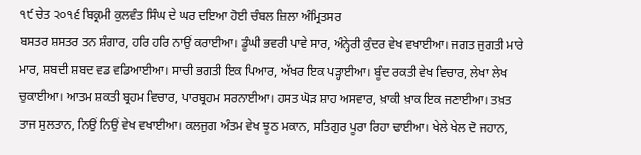੧੯ ਚੇਤ ੨੦੧੬ ਬਿਕ੍ਰਮੀ ਕੁਲਵੰਤ ਸਿੰਘ ਦੇ ਘਰ ਦਇਆ ਹੋਈ ਚੰਬਲ ਜ਼ਿਲਾ ਅੰਮ੍ਰਿਤਸਰ
ਬਸਤਰ ਸ਼ਸਤਰ ਤਨ ਸ਼ੰਗਾਰ, ਹਰਿ ਹਰਿ ਨਾਉਂ ਕਰਾਈਆ। ਡੂੰਘੀ ਭਵਰੀ ਪਾਵੇ ਸਾਰ, ਅੰਨ੍ਹੇਰੀ ਕੁੰਦਰ ਵੇਖ ਵਖਾਈਆ। ਜਗਤ ਜੁਗਤੀ ਮਾਰੇ ਮਾਰ, ਸ਼ਬਦੀ ਸ਼ਬਦ ਵਡ ਵਡਿਆਈਆ। ਸਾਚੀ ਭਗਤੀ ਇਕ ਪਿਆਰ, ਅੱਖਰ ਇਕ ਪੜ੍ਹਾਈਆ। ਬੂੰਦ ਰਕਤੀ ਵੇਖ ਵਿਚਾਰ, ਲੇਖਾ ਲੇਖ ਚੁਕਾਈਆ। ਆਤਮ ਸ਼ਕਤੀ ਬ੍ਰਹਮ ਵਿਚਾਰ, ਪਾਰਬ੍ਰਹਮ ਸਰਨਾਈਆ। ਹਸਤ ਘੋੜ ਸ਼ਾਹ ਅਸਵਾਰ, ਖ਼ਾਕੀ ਖ਼ਾਕ ਇਕ ਜਣਾਈਆ। ਤਖ਼ਤ ਤਾਜ ਸੁਲਤਾਨ, ਨਿਉਂ ਨਿਉਂ ਵੇਖ ਵਖਾਈਆ। ਕਲਜੁਗ ਅੰਤਮ ਵੇਖ ਝੂਠ ਮਕਾਨ, ਸਤਿਗੁਰ ਪੂਰਾ ਰਿਹਾ ਢਾਈਆ। ਖੇਲੇ ਖੇਲ ਦੋ ਜਹਾਨ,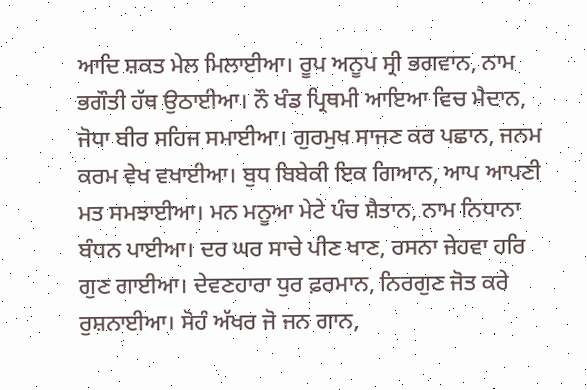ਆਦਿ ਸ਼ਕਤ ਮੇਲ ਮਿਲਾਈਆ। ਰੂਪ ਅਨੂਪ ਸ੍ਰੀ ਭਗਵਾਨ, ਨਾਮ ਭਗੌਤੀ ਹੱਥ ਉਠਾਈਆ। ਨੌ ਖੰਡ ਪ੍ਰਿਥਮੀ ਆਇਆ ਵਿਚ ਮੈਦਾਨ, ਜੋਧਾ ਬੀਰ ਸਹਿਜ ਸਮਾਈਆ। ਗੁਰਮੁਖ ਸਾਜਣ ਕਰ ਪਛਾਨ, ਜਨਮ ਕਰਮ ਵੇਖ ਵਖਾਈਆ। ਬੁਧ ਬਿਬੇਕੀ ਇਕ ਗਿਆਨ, ਆਪ ਆਪਣੀ ਮਤ ਸਮਝਾਈਆ। ਮਨ ਮਨੂਆ ਮੇਟੇ ਪੰਚ ਸ਼ੈਤਾਨ, ਨਾਮ ਨਿਧਾਨਾ ਬੰਧਨ ਪਾਈਆ। ਦਰ ਘਰ ਸਾਚੇ ਪੀਣ ਖਾਣ, ਰਸਨਾ ਜੇਹਵਾ ਹਰਿ ਗੁਣ ਗਾਈਆ। ਦੇਵਣਹਾਰਾ ਧੁਰ ਫ਼ਰਮਾਨ, ਨਿਰਗੁਣ ਜੋਤ ਕਰੇ ਰੁਸ਼ਨਾਈਆ। ਸੋਹੰ ਅੱਖਰ ਜੋ ਜਨ ਗਾਨ,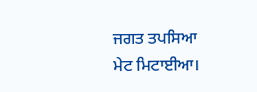ਜਗਤ ਤਪਸਿਆ ਮੇਟ ਮਿਟਾਈਆ।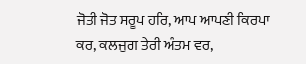ਜੋਤੀ ਜੋਤ ਸਰੂਪ ਹਰਿ, ਆਪ ਆਪਣੀ ਕਿਰਪਾ ਕਰ, ਕਲਜੁਗ ਤੇਰੀ ਅੰਤਮ ਵਰ,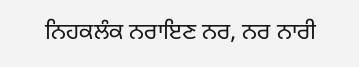ਨਿਹਕਲੰਕ ਨਰਾਇਣ ਨਰ, ਨਰ ਨਾਰੀ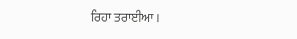ਰਿਹਾ ਤਰਾਈਆ।